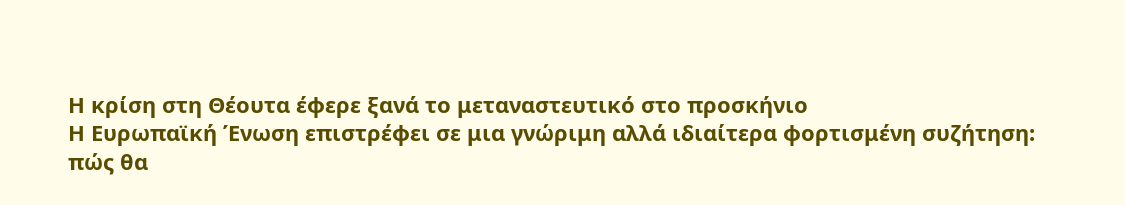Η κρίση στη Θέουτα έφερε ξανά το μεταναστευτικό στο προσκήνιο
Η Ευρωπαϊκή Ένωση επιστρέφει σε μια γνώριμη αλλά ιδιαίτερα φορτισμένη συζήτηση: πώς θα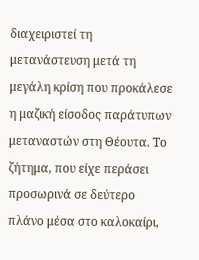διαχειριστεί τη μετανάστευση μετά τη μεγάλη κρίση που προκάλεσε η μαζική είσοδος παράτυπων μεταναστών στη Θέουτα. Το ζήτημα, που είχε περάσει προσωρινά σε δεύτερο πλάνο μέσα στο καλοκαίρι,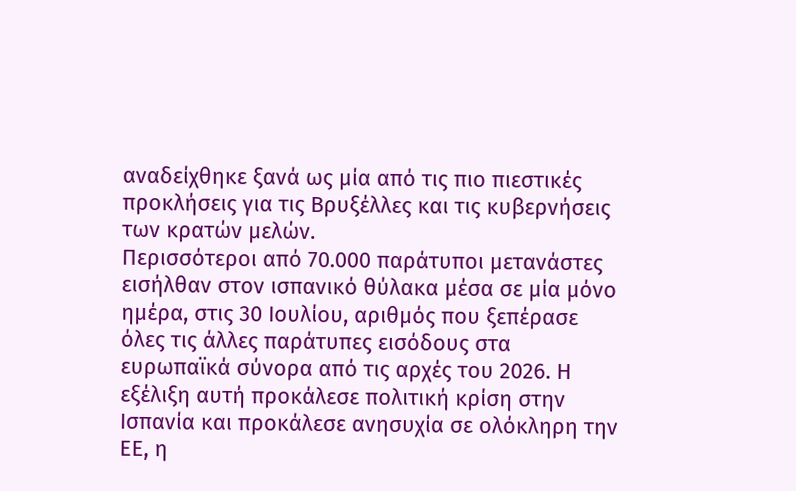αναδείχθηκε ξανά ως μία από τις πιο πιεστικές προκλήσεις για τις Βρυξέλλες και τις κυβερνήσεις των κρατών μελών.
Περισσότεροι από 70.000 παράτυποι μετανάστες εισήλθαν στον ισπανικό θύλακα μέσα σε μία μόνο ημέρα, στις 30 Ιουλίου, αριθμός που ξεπέρασε όλες τις άλλες παράτυπες εισόδους στα ευρωπαϊκά σύνορα από τις αρχές του 2026. Η εξέλιξη αυτή προκάλεσε πολιτική κρίση στην Ισπανία και προκάλεσε ανησυχία σε ολόκληρη την ΕΕ, η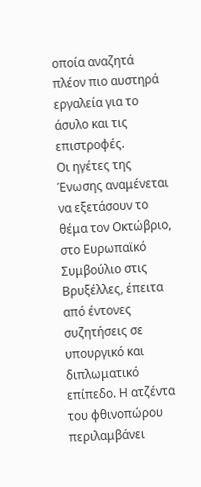οποία αναζητά πλέον πιο αυστηρά εργαλεία για το άσυλο και τις επιστροφές.
Οι ηγέτες της Ένωσης αναμένεται να εξετάσουν το θέμα τον Οκτώβριο, στο Ευρωπαϊκό Συμβούλιο στις Βρυξέλλες, έπειτα από έντονες συζητήσεις σε υπουργικό και διπλωματικό επίπεδο. Η ατζέντα του φθινοπώρου περιλαμβάνει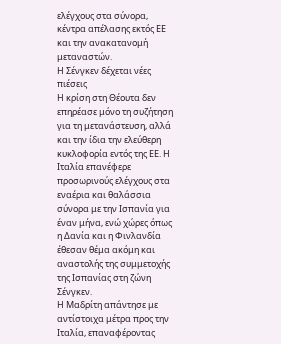ελέγχους στα σύνορα, κέντρα απέλασης εκτός ΕΕ και την ανακατανομή μεταναστών.
Η Σένγκεν δέχεται νέες πιέσεις
Η κρίση στη Θέουτα δεν επηρέασε μόνο τη συζήτηση για τη μετανάστευση, αλλά και την ίδια την ελεύθερη κυκλοφορία εντός της ΕΕ. Η Ιταλία επανέφερε προσωρινούς ελέγχους στα εναέρια και θαλάσσια σύνορα με την Ισπανία για έναν μήνα, ενώ χώρες όπως η Δανία και η Φινλανδία έθεσαν θέμα ακόμη και αναστολής της συμμετοχής της Ισπανίας στη ζώνη Σένγκεν.
Η Μαδρίτη απάντησε με αντίστοιχα μέτρα προς την Ιταλία, επαναφέροντας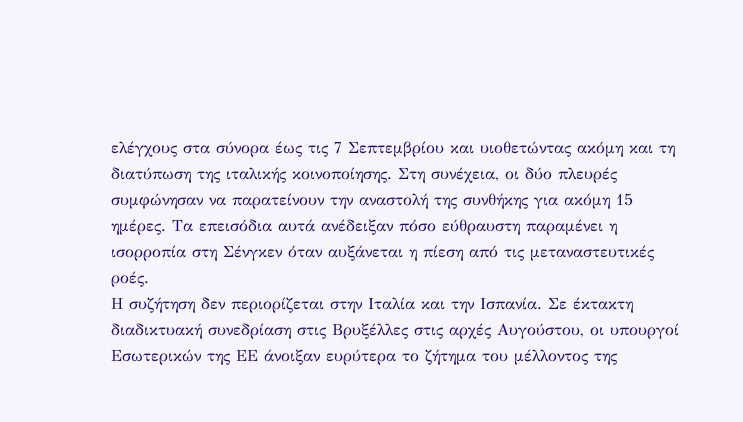ελέγχους στα σύνορα έως τις 7 Σεπτεμβρίου και υιοθετώντας ακόμη και τη διατύπωση της ιταλικής κοινοποίησης. Στη συνέχεια, οι δύο πλευρές συμφώνησαν να παρατείνουν την αναστολή της συνθήκης για ακόμη 15 ημέρες. Τα επεισόδια αυτά ανέδειξαν πόσο εύθραυστη παραμένει η ισορροπία στη Σένγκεν όταν αυξάνεται η πίεση από τις μεταναστευτικές ροές.
Η συζήτηση δεν περιορίζεται στην Ιταλία και την Ισπανία. Σε έκτακτη διαδικτυακή συνεδρίαση στις Βρυξέλλες στις αρχές Αυγούστου, οι υπουργοί Εσωτερικών της ΕΕ άνοιξαν ευρύτερα το ζήτημα του μέλλοντος της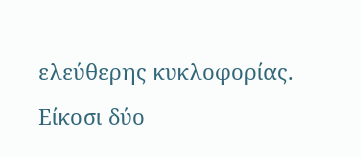ελεύθερης κυκλοφορίας. Είκοσι δύο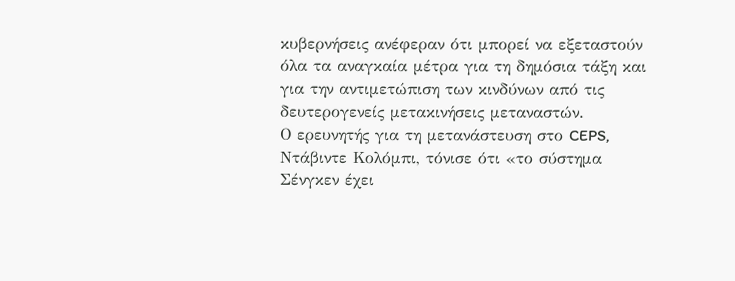κυβερνήσεις ανέφεραν ότι μπορεί να εξεταστούν όλα τα αναγκαία μέτρα για τη δημόσια τάξη και για την αντιμετώπιση των κινδύνων από τις δευτερογενείς μετακινήσεις μεταναστών.
Ο ερευνητής για τη μετανάστευση στο CEPS, Ντάβιντε Κολόμπι, τόνισε ότι «το σύστημα Σένγκεν έχει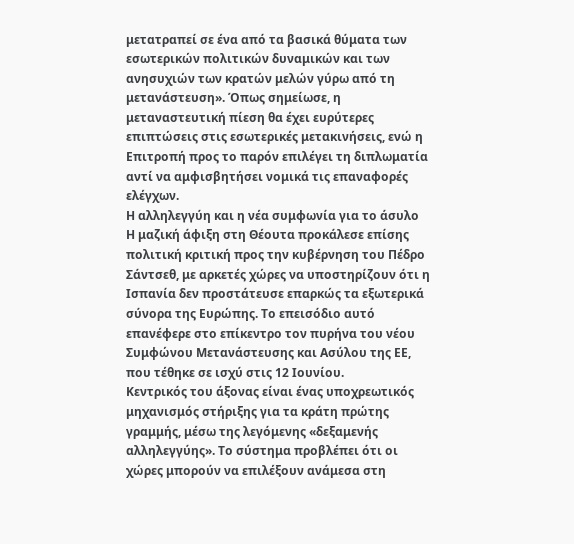μετατραπεί σε ένα από τα βασικά θύματα των εσωτερικών πολιτικών δυναμικών και των ανησυχιών των κρατών μελών γύρω από τη μετανάστευση». Όπως σημείωσε, η μεταναστευτική πίεση θα έχει ευρύτερες επιπτώσεις στις εσωτερικές μετακινήσεις, ενώ η Επιτροπή προς το παρόν επιλέγει τη διπλωματία αντί να αμφισβητήσει νομικά τις επαναφορές ελέγχων.
Η αλληλεγγύη και η νέα συμφωνία για το άσυλο
Η μαζική άφιξη στη Θέουτα προκάλεσε επίσης πολιτική κριτική προς την κυβέρνηση του Πέδρο Σάντσεθ, με αρκετές χώρες να υποστηρίζουν ότι η Ισπανία δεν προστάτευσε επαρκώς τα εξωτερικά σύνορα της Ευρώπης. Το επεισόδιο αυτό επανέφερε στο επίκεντρο τον πυρήνα του νέου Συμφώνου Μετανάστευσης και Ασύλου της ΕΕ, που τέθηκε σε ισχύ στις 12 Ιουνίου.
Κεντρικός του άξονας είναι ένας υποχρεωτικός μηχανισμός στήριξης για τα κράτη πρώτης γραμμής, μέσω της λεγόμενης «δεξαμενής αλληλεγγύης». Το σύστημα προβλέπει ότι οι χώρες μπορούν να επιλέξουν ανάμεσα στη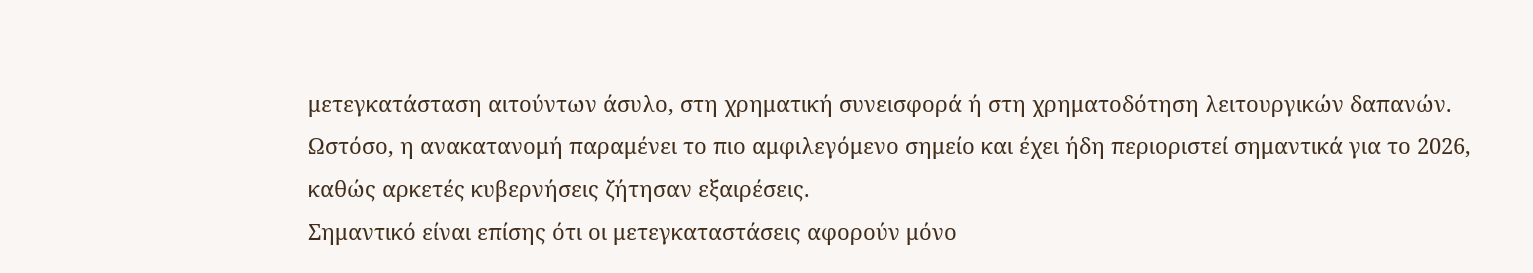μετεγκατάσταση αιτούντων άσυλο, στη χρηματική συνεισφορά ή στη χρηματοδότηση λειτουργικών δαπανών. Ωστόσο, η ανακατανομή παραμένει το πιο αμφιλεγόμενο σημείο και έχει ήδη περιοριστεί σημαντικά για το 2026, καθώς αρκετές κυβερνήσεις ζήτησαν εξαιρέσεις.
Σημαντικό είναι επίσης ότι οι μετεγκαταστάσεις αφορούν μόνο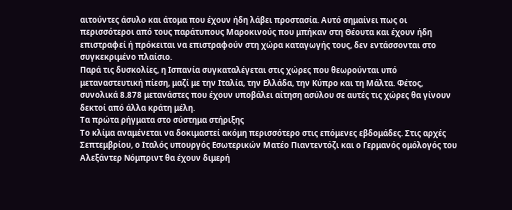αιτούντες άσυλο και άτομα που έχουν ήδη λάβει προστασία. Αυτό σημαίνει πως οι περισσότεροι από τους παράτυπους Μαροκινούς που μπήκαν στη Θέουτα και έχουν ήδη επιστραφεί ή πρόκειται να επιστραφούν στη χώρα καταγωγής τους, δεν εντάσσονται στο συγκεκριμένο πλαίσιο.
Παρά τις δυσκολίες, η Ισπανία συγκαταλέγεται στις χώρες που θεωρούνται υπό μεταναστευτική πίεση, μαζί με την Ιταλία, την Ελλάδα, την Κύπρο και τη Μάλτα. Φέτος, συνολικά 8.878 μετανάστες που έχουν υποβάλει αίτηση ασύλου σε αυτές τις χώρες θα γίνουν δεκτοί από άλλα κράτη μέλη.
Τα πρώτα ρήγματα στο σύστημα στήριξης
Το κλίμα αναμένεται να δοκιμαστεί ακόμη περισσότερο στις επόμενες εβδομάδες. Στις αρχές Σεπτεμβρίου, ο Ιταλός υπουργός Εσωτερικών Ματέο Πιαντεντόζι και ο Γερμανός ομόλογός του Αλεξάντερ Νόμπριντ θα έχουν διμερή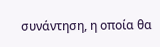συνάντηση, η οποία θα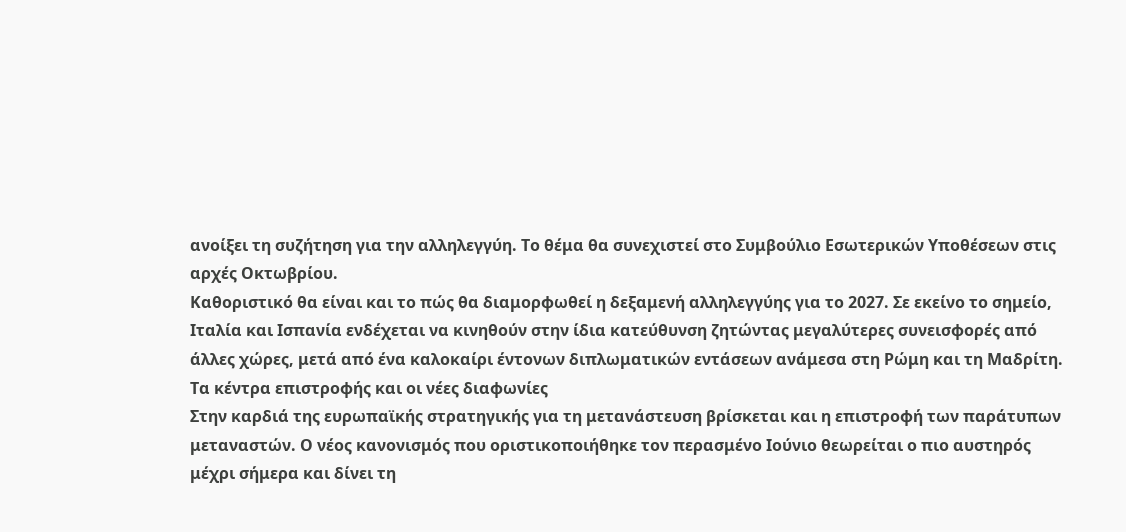ανοίξει τη συζήτηση για την αλληλεγγύη. Το θέμα θα συνεχιστεί στο Συμβούλιο Εσωτερικών Υποθέσεων στις αρχές Οκτωβρίου.
Καθοριστικό θα είναι και το πώς θα διαμορφωθεί η δεξαμενή αλληλεγγύης για το 2027. Σε εκείνο το σημείο, Ιταλία και Ισπανία ενδέχεται να κινηθούν στην ίδια κατεύθυνση ζητώντας μεγαλύτερες συνεισφορές από άλλες χώρες, μετά από ένα καλοκαίρι έντονων διπλωματικών εντάσεων ανάμεσα στη Ρώμη και τη Μαδρίτη.
Τα κέντρα επιστροφής και οι νέες διαφωνίες
Στην καρδιά της ευρωπαϊκής στρατηγικής για τη μετανάστευση βρίσκεται και η επιστροφή των παράτυπων μεταναστών. Ο νέος κανονισμός που οριστικοποιήθηκε τον περασμένο Ιούνιο θεωρείται ο πιο αυστηρός μέχρι σήμερα και δίνει τη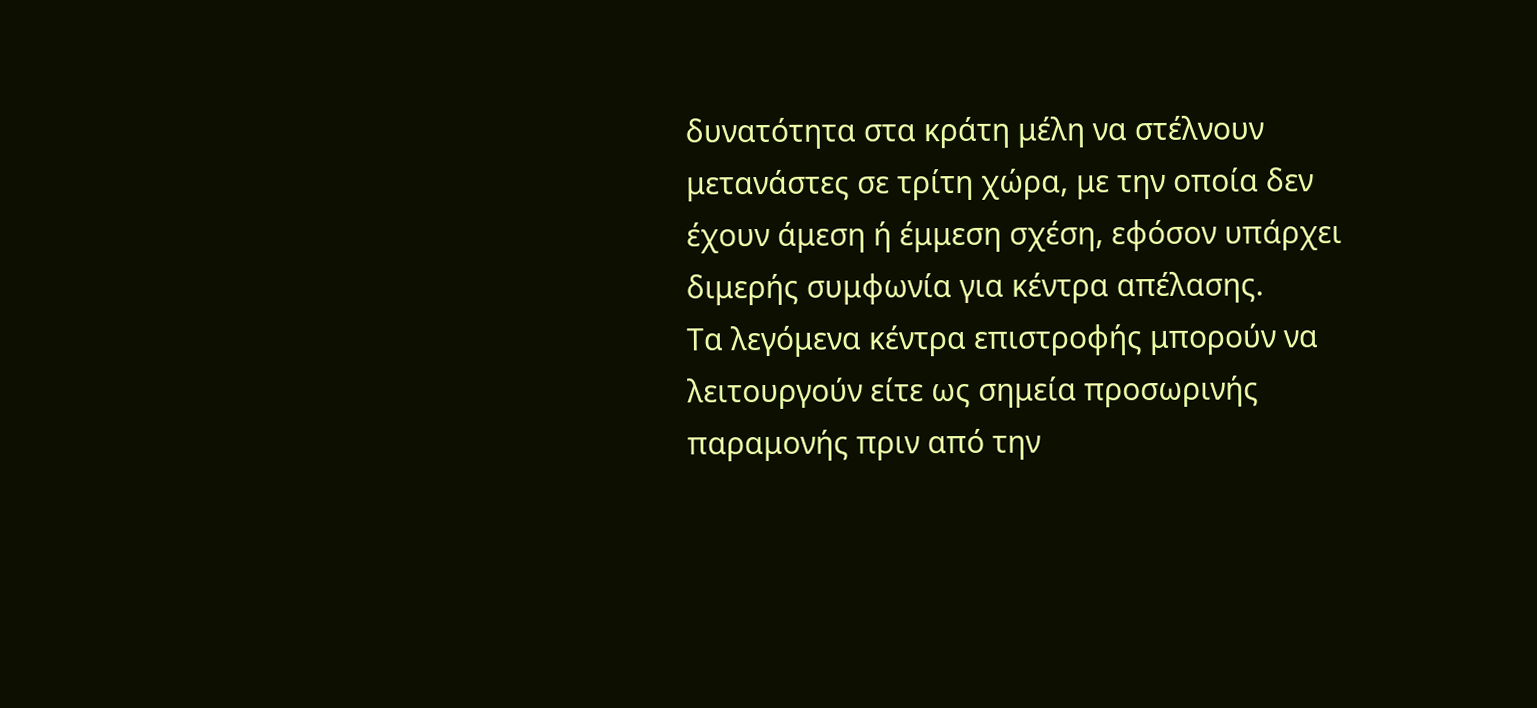δυνατότητα στα κράτη μέλη να στέλνουν μετανάστες σε τρίτη χώρα, με την οποία δεν έχουν άμεση ή έμμεση σχέση, εφόσον υπάρχει διμερής συμφωνία για κέντρα απέλασης.
Τα λεγόμενα κέντρα επιστροφής μπορούν να λειτουργούν είτε ως σημεία προσωρινής παραμονής πριν από την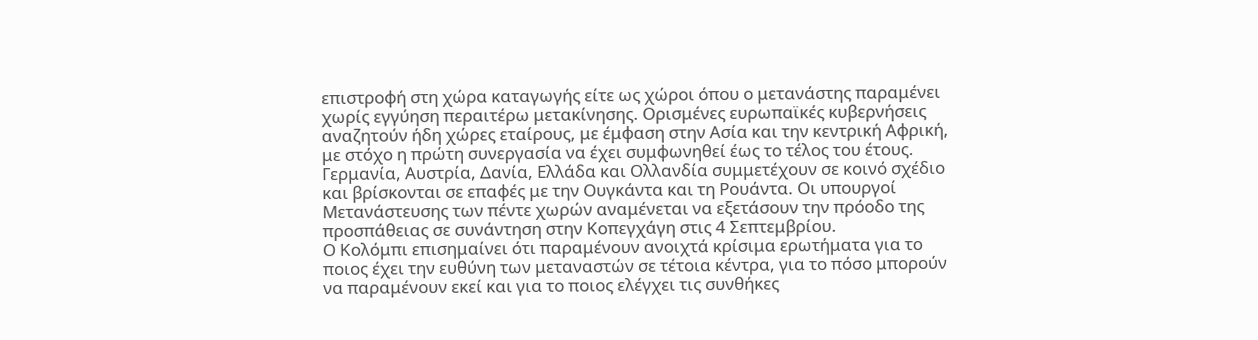επιστροφή στη χώρα καταγωγής είτε ως χώροι όπου ο μετανάστης παραμένει χωρίς εγγύηση περαιτέρω μετακίνησης. Ορισμένες ευρωπαϊκές κυβερνήσεις αναζητούν ήδη χώρες εταίρους, με έμφαση στην Ασία και την κεντρική Αφρική, με στόχο η πρώτη συνεργασία να έχει συμφωνηθεί έως το τέλος του έτους.
Γερμανία, Αυστρία, Δανία, Ελλάδα και Ολλανδία συμμετέχουν σε κοινό σχέδιο και βρίσκονται σε επαφές με την Ουγκάντα και τη Ρουάντα. Οι υπουργοί Μετανάστευσης των πέντε χωρών αναμένεται να εξετάσουν την πρόοδο της προσπάθειας σε συνάντηση στην Κοπεγχάγη στις 4 Σεπτεμβρίου.
Ο Κολόμπι επισημαίνει ότι παραμένουν ανοιχτά κρίσιμα ερωτήματα για το ποιος έχει την ευθύνη των μεταναστών σε τέτοια κέντρα, για το πόσο μπορούν να παραμένουν εκεί και για το ποιος ελέγχει τις συνθήκες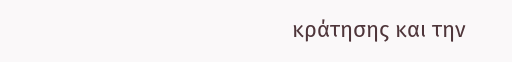κράτησης και την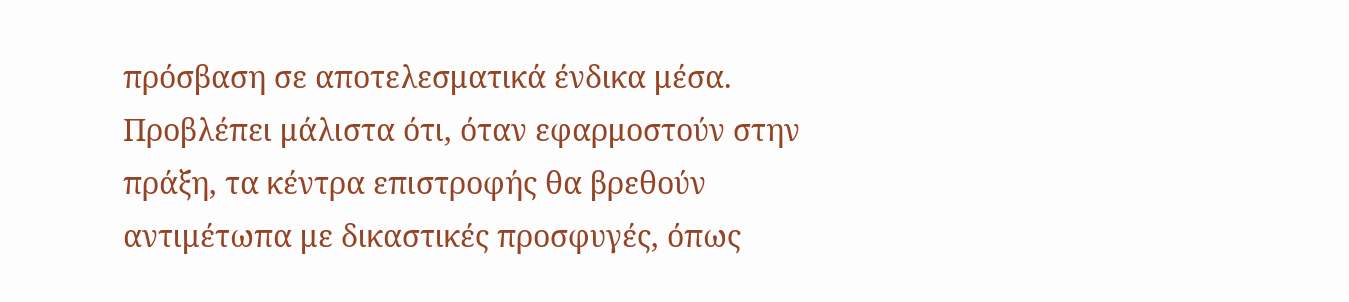πρόσβαση σε αποτελεσματικά ένδικα μέσα. Προβλέπει μάλιστα ότι, όταν εφαρμοστούν στην πράξη, τα κέντρα επιστροφής θα βρεθούν αντιμέτωπα με δικαστικές προσφυγές, όπως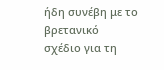ήδη συνέβη με το βρετανικό σχέδιο για τη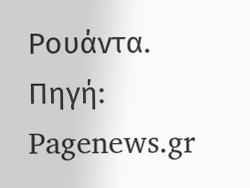Ρουάντα.
Πηγή: Pagenews.gr